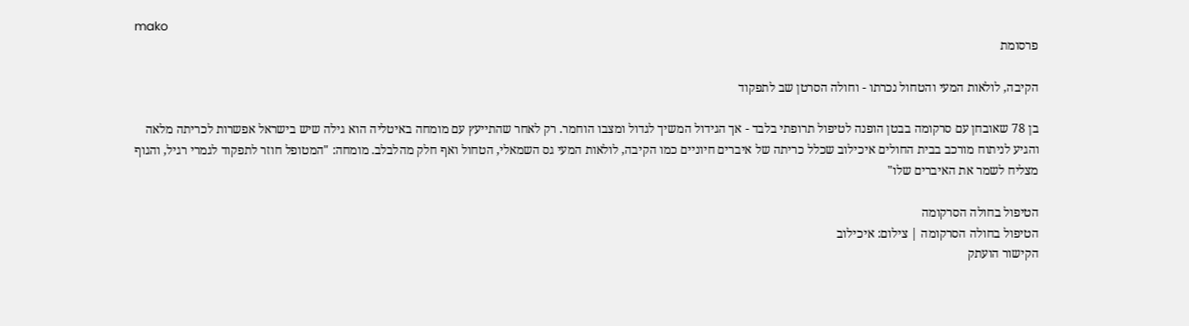mako
פרסומת

הקיבה, לולאות המעי והטחול נכרתו - וחולה הסרטן שב לתפקוד

בן 78 שאובחן עם סרקומה בבטן הופנה לטיפול תרופתי בלבד - אך הגידול המשיך לגדול ומצבו הוחמר. רק לאחר שהתייעץ עם מומחה באיטליה הוא גילה שיש בישראל אפשרות לכריתה מלאה והגיע לניתוח מורכב בבית החולים איכילוב שכלל כריתה של איברים חיוניים כמו הקיבה, לולאות המעי גס השמאלי, הטחול ואף חלק מהלבלב. מומחה: "המטופל חוזר לתפקוד לגמרי רגיל, והגוף מצליח לשמר את האיברים שלו"

הטיפול בחולה הסרקומה
הטיפול בחולה הסרקומה | צילום: איכילוב
הקישור הועתק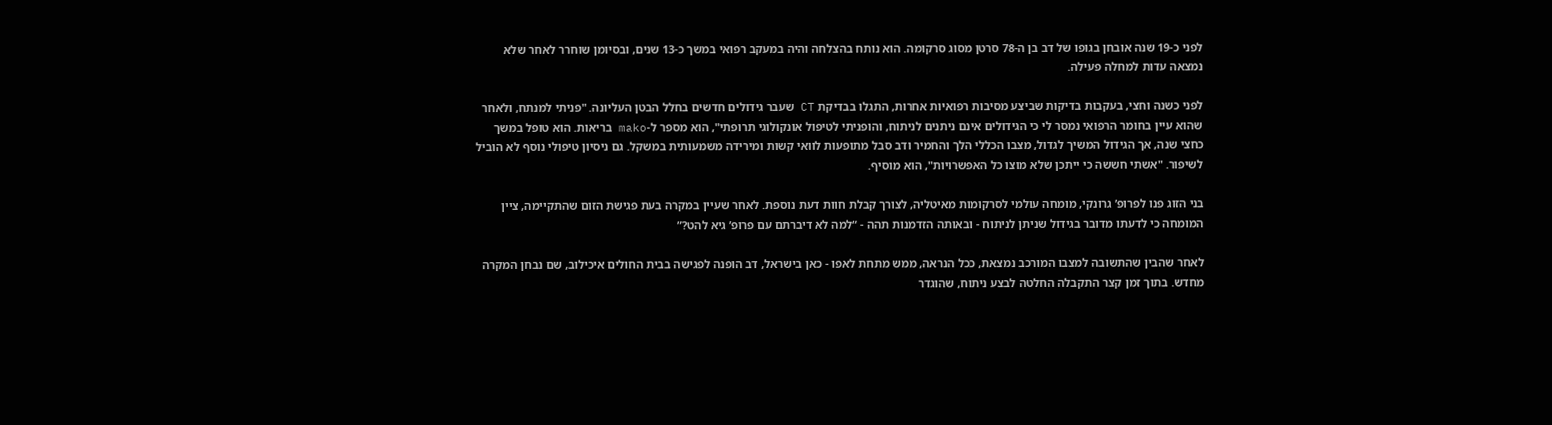לפני כ-19 שנה אובחן בגופו של דב בן ה-78 סרטן מסוג סרקומה. הוא נותח בהצלחה והיה במעקב רפואי במשך כ-13 שנים, ובסיומן שוחרר לאחר שלא נמצאה עדות למחלה פעילה.

לפני כשנה וחצי, בעקבות בדיקות שביצע מסיבות רפואיות אחרות, התגלו בבדיקת CT שעבר גידולים חדשים בחלל הבטן העליונה. "פניתי למנתח, ולאחר שהוא עיין בחומר הרפואי נמסר לי כי הגידולים אינם ניתנים לניתוח, והופניתי לטיפול אונקולוגי תרופתי", הוא מספר ל-mako בריאות. הוא טופל במשך כחצי שנה, אך הגידול המשיך לגדול, מצבו הכללי הלך והחמיר ודב סבל מתופעות לוואי קשות ומירידה משמעותית במשקל. גם ניסיון טיפולי נוסף לא הוביל לשיפור. "אשתי חששה כי ייתכן שלא מוצו כל האפשרויות", הוא מוסיף.

בני הזוג פנו לפרופ’ גרונקי, מומחה עולמי לסרקומות מאיטליה, לצורך קבלת חוות דעת נוספת. לאחר שעיין במקרה בעת פגישת הזום שהתקיימה, ציין המומחה כי לדעתו מדובר בגידול שניתן לניתוח - ובאותה הזדמנות תהה - “למה לא דיברתם עם פרופ’ גיא להט?”

לאחר שהבין שהתשובה למצבו המורכב נמצאת, ככל הנראה, ממש מתחת לאפו - כאן בישראל, דב הופנה לפגישה בבית החולים איכילוב, שם נבחן המקרה מחדש. בתוך זמן קצר התקבלה החלטה לבצע ניתוח, שהוגדר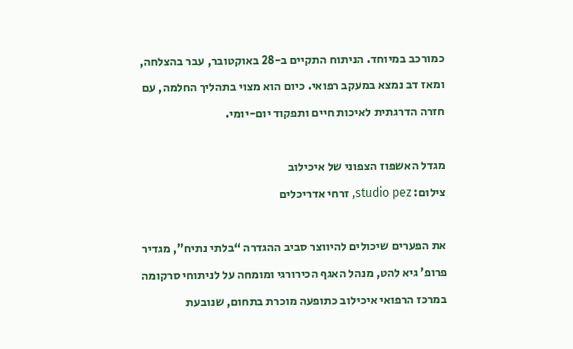כמורכב במיוחד. הניתוח התקיים ב-28 באוקטובר, עבר בהצלחה, ומאז דב נמצא במעקב רפואי. כיום הוא מצוי בתהליך החלמה, עם חזרה הדרגתית לאיכות חיים ותפקוד יום-יומי.

מגדל האשפוז הצפוני של איכילוב
צילום: studio pez, זרחי אדריכלים

את הפערים שיכולים להיווצר סביב ההגדרה “בלתי נתיח”, מגדיר פרופ’ גיא להט, מנהל האגף הכירורגי ומומחה על לניתוחי סרקומה במרכז הרפואי איכילוב כתופעה מוכרת בתחום, שנובעת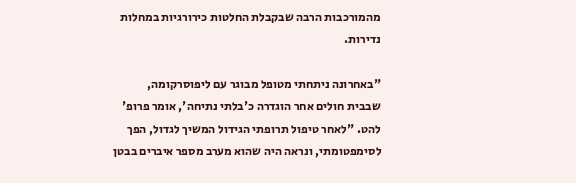מהמורכבות הרבה שבקבלת החלטות כירורגיות במחלות נדירות.

"באחרונה ניתחתי מטופל מבוגר עם ליפוסרקומה, שבבית חולים אחר הוגדרה כ'בלתי נתיחה', אומר פרופ' להט. "לאחר טיפול תרופתי הגידול המשיך לגדול, הפך לסימפטומתי, ונראה היה שהוא מערב מספר איברים בבטן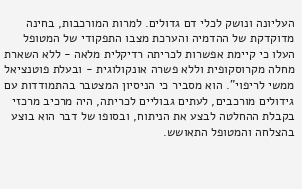העליונה ונושק לכלי דם גדולים. למרות המורכבות, בחינה מדוקדקת של ההדמיה והערכת מצבו התפקודי של המטופל העלו כי קיימת אפשרות לכריתה רדיקלית מלאה - ללא השארת מחלה מקרוסקופית וללא פשרה אונקולוגית - ובעלת פוטנציאל ממשי לריפוי". הוא מסביר כי הניסיון המצטבר בהתמודדות עם גידולים מורכבים, לעתים גבוליים לכריתה, היה מרכיב מרכזי בקבלת ההחלטה לבצע את הניתוח, ובסופו של דבר הוא בוצע בהצלחה והמטופל התאושש.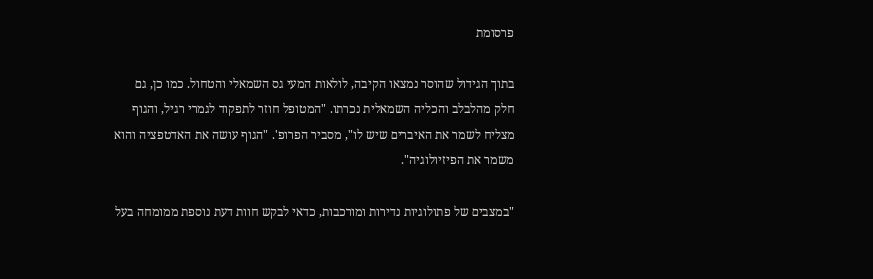פרסומת

בתוך הגידול שהוסר נמצאו הקיבה, לולאות המעי גס השמאלי והטחול. כמו כן, גם חלק מהלבלב והכליה השמאלית נכרתו. "המטופל חוזר לתפקוד לגמרי רגיל, והגוף מצליח לשמר את האיברים שיש לו", מסביר הפרופ'. "הגוף עושה את האדטפציה והוא משמר את הפיזיולוגיה".

"במצבים של פתולוגיות נדירות ומורכבות, כדאי לבקש חוות דעת נוספת ממומחה בעל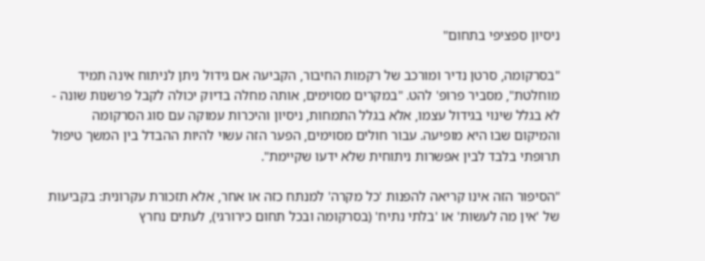ניסיון ספציפי בתחום"

"בסרקומה, סרטן נדיר ומורכב של רקמות החיבור, הקביעה אם גידול ניתן לניתוח אינה תמיד מוחלטת", מסביר פרופ' להט. "במקרים מסוימים, אותה מחלה בדיוק יכולה לקבל פרשנות שונה - לא בגלל שינוי בגידול עצמו, אלא בגלל התמחות, ניסיון והיכרות עמוקה עם סוג הסרקומה והמיקום שבו היא מופיעה. עבור חולים מסוימים, הפער הזה עשוי להיות ההבדל בין המשך טיפול תרופתי בלבד לבין אפשרות ניתוחית שלא ידעו שקיימת".

"הסיפור הזה אינו קריאה להפנות 'כל מקרה' למנתח כזה או אחר, אלא תזכורת עקרונית: בקביעות של 'אין מה לעשות' או 'בלתי נתיח' (בסרקומה ובכל תחום כירורגי), לעתים נחרץ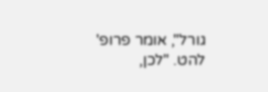גורל", אומר פרופ' להט. "לכן,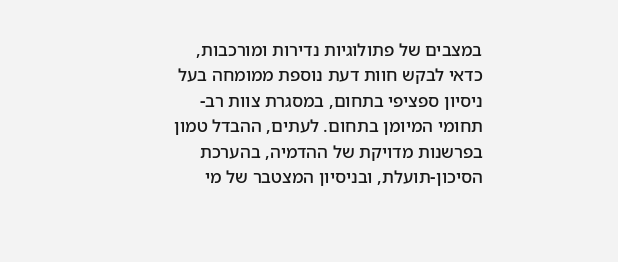במצבים של פתולוגיות נדירות ומורכבות, כדאי לבקש חוות דעת נוספת ממומחה בעל ניסיון ספציפי בתחום, במסגרת צוות רב-תחומי המיומן בתחום. לעתים, ההבדל טמון בפרשנות מדויקת של ההדמיה, בהערכת הסיכון-תועלת, ובניסיון המצטבר של מי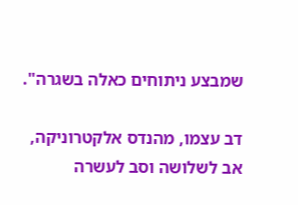שמבצע ניתוחים כאלה בשגרה".

דב עצמו, מהנדס אלקטרוניקה, אב לשלושה וסב לעשרה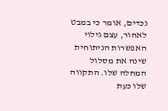נכדים, אומר כי במבט לאחור, עצם גילוי האפשרות הניתוחית שינה את מסלול המחלה שלו. התקווה שלו כעת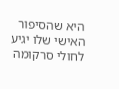היא שהסיפור האישי שלו יגיע לחולי סרקומה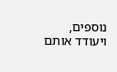נוספים, ויעודד אותם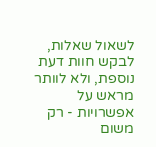לשאול שאלות, לבקש חוות דעת נוספת, ולא לוותר מראש על אפשרויות - רק משום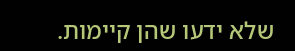שלא ידעו שהן קיימות.